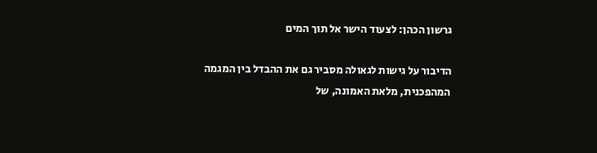גרשון הכהן: לצעוד הישר אל תוך המים

הדיבור על גישות לגאולה מסביר גם את ההבדל בין המגמה המהפכנית, מלאת האמונה, של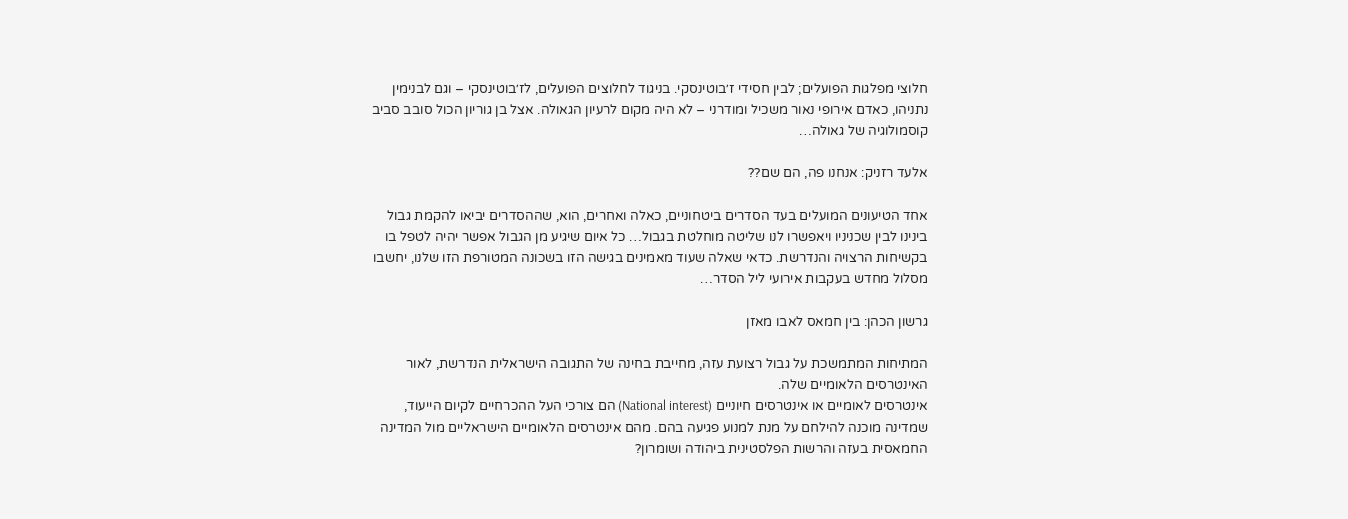חלוצי מפלגות הפועלים; לבין חסידי ז׳בוטינסקי. בניגוד לחלוצים הפועלים, לז׳בוטינסקי – וגם לבנימין נתניהו, כאדם אירופי נאור משכיל ומודרני – לא היה מקום לרעיון הגאולה. אצל בן גוריון הכול סובב סביב קוסמולוגיה של גאולה…

אלעד רזניק: אנחנו פה, הם שם??

אחד הטיעונים המועלים בעד הסדרים ביטחוניים, כאלה ואחרים, הוא, שההסדרים יביאו להקמת גבול בינינו לבין שכניניו ויאפשרו לנו שליטה מוחלטת בגבול… כל איום שיגיע מן הגבול אפשר יהיה לטפל בו בקשיחות הרצויה והנדרשת. כדאי שאלה שעוד מאמינים בגישה הזו בשכונה המטורפת הזו שלנו, יחשבו מסלול מחדש בעקבות אירועי ליל הסדר…

גרשון הכהן: בין חמאס לאבו מאזן

המתיחות המתמשכת על גבול רצועת עזה, מחייבת בחינה של התגובה הישראלית הנדרשת, לאור האינטרסים הלאומיים שלה.
אינטרסים לאומיים או אינטרסים חיוניים (National interest) הם צורכי העל ההכרחיים לקיום הייעוד, שמדינה מוכנה להילחם על מנת למנוע פגיעה בהם. מהם אינטרסים הלאומיים הישראליים מול המדינה החמאסית בעזה והרשות הפלסטינית ביהודה ושומרון?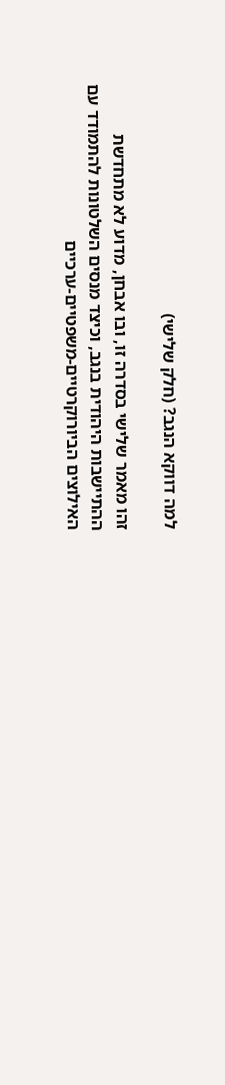למה דווקא הנגב? (חלק שלישי)

זהו מאמר שלישי בסדרה זו, ובו אבחן, מדוע לא מתחדשת ההתיישבות היהודית בנגב, וכיצד מנסים השלטונות להתמודד עם האילוצים הביורוקרטיים-משפטיים-ערכיים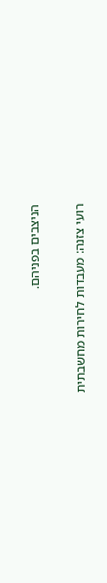הניצבים בפניהם.

רועי צזנה: מעבדות לחירות מחשבתית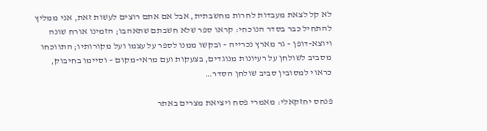לא קל לצאת מעבדות לחרות מחשבתית, אבל אם אתם רוצים לעשות זאת, אני ממליץ להתחיל כבר בסדר הנוכחי: קראו ספר שלא חשבתם שתאהבו; הזמינו אורח שונה ויוצא-דופן – גר מארץ נכרייה – ובקשו ממנו לספר על עצמו ועל מקורותיו; התווכחו מסביב לשולחן על רעיונות מנוגדים, בצעקות ועם מראי-מקום – וסיימו בחיבוק, כראוי למסובין סביב שולחן הסדר…

פנחס יחזקאלי: מאמרי פסח ויציאת מצרים באתר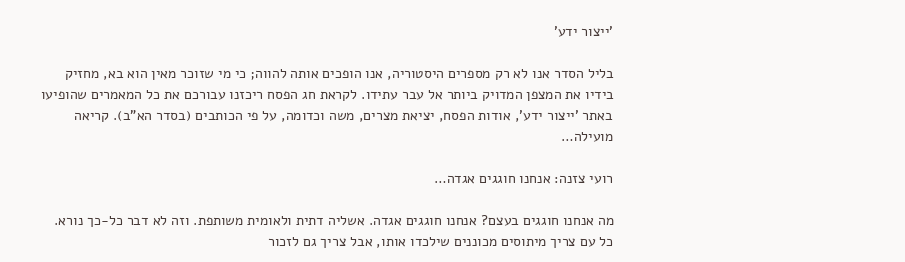'ייצור ידע'

בליל הסדר אנו לא רק מספרים היסטוריה, אנו הופכים אותה להווה; כי מי שזוכר מאין הוא בא, מחזיק בידיו את המצפן המדויק ביותר אל עבר עתידו. לקראת חג הפסח ריכזנו עבורכם את כל המאמרים שהופיעו באתר 'ייצור ידע', אודות הפסח, יציאת מצרים, משה וכדומה, על פי הכותבים (בסדר הא"ב). קריאה מועילה…

רועי צזנה: אנחנו חוגגים אגדה…

מה אנחנו חוגגים בעצם? אנחנו חוגגים אגדה. אשליה דתית ולאומית משותפת. וזה לא דבר כל-כך נורא. כל עם צריך מיתוסים מכוננים שילכדו אותו, אבל צריך גם לזכור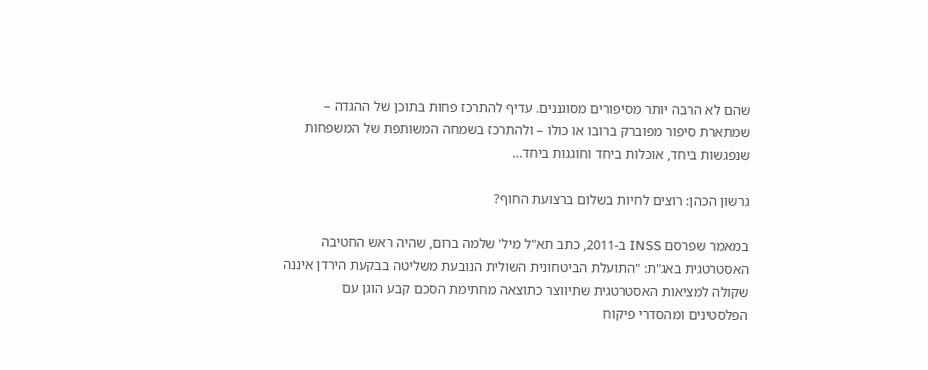שהם לא הרבה יותר מסיפורים מסוגננים. עדיף להתרכז פחות בתוכן של ההגדה – שמתארת סיפור מפוברק ברובו או כולו – ולהתרכז בשמחה המשותפת של המשפחות שנפגשות ביחד, אוכלות ביחד וחוגגות ביחד…

גרשון הכהן: רוצים לחיות בשלום ברצועת החוף?

במאמר שפרסם INSS ב-2011, כתב תא"ל מיל' שלמה ברום, שהיה ראש החטיבה האסטרטגית באג"ת: "התועלת הביטחונית השולית הנובעת משליטה בבקעת הירדן איננה שקולה למציאות האסטרטגית שתיווצר כתוצאה מחתימת הסכם קבע הוגן עם הפלסטינים ומהסדרי פיקוח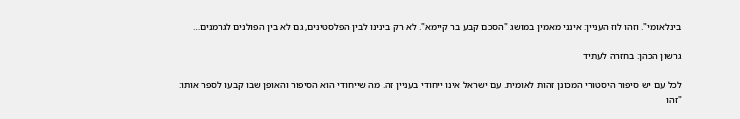בינלאומי". וזהו לוז העניין: אינני מאמין במושג "הסכם קבע בר קיימא". לא רק בינינו לבין הפלסטינים, גם לא בין הפולנים לגרמנים…

גרשון הכהן: בחזרה לעתיד

לכל עם יש סיפור היסטורי המכונן זהות לאומית. עם ישראל אינו ייחודי בעניין זה. מה שייחודי הוא הסיפור והאופן שבו קבעו לספר אותו: "זהו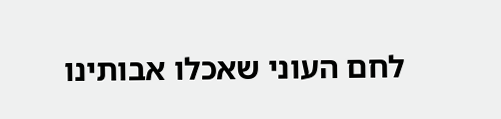לחם העוני שאכלו אבותינו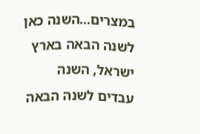במצרים…השנה כאן לשנה הבאה בארץ ישראל, השנה עבדים לשנה הבאה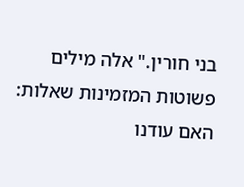בני חורין." אלה מילים פשוטות המזמינות שאלות: האם עודנו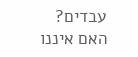עבדים?  האם איננו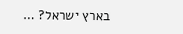בארץ ישראל? …